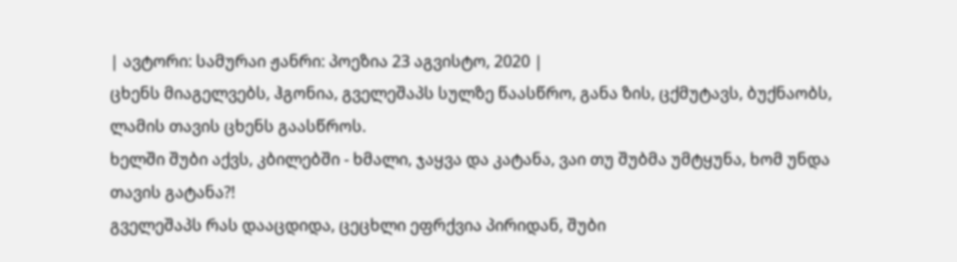| ავტორი: სამურაი ჟანრი: პოეზია 23 აგვისტო, 2020 |
ცხენს მიაგელვებს, ჰგონია, გველეშაპს სულზე წაასწრო, განა ზის, ცქმუტავს, ბუქნაობს, ლამის თავის ცხენს გაასწროს.
ხელში შუბი აქვს, კბილებში - ხმალი, ჯაყვა და კატანა, ვაი თუ შუბმა უმტყუნა, ხომ უნდა თავის გატანა?!
გველეშაპს რას დააცდიდა, ცეცხლი ეფრქვია პირიდან, შუბი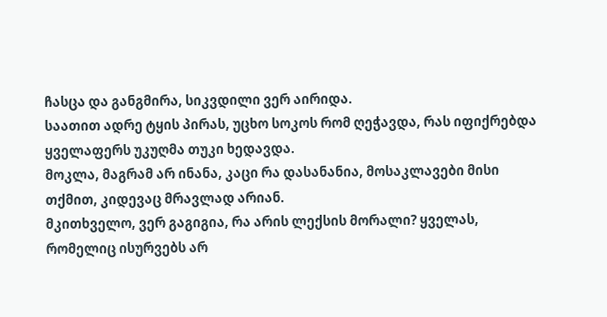ჩასცა და განგმირა, სიკვდილი ვერ აირიდა.
საათით ადრე ტყის პირას, უცხო სოკოს რომ ღეჭავდა, რას იფიქრებდა ყველაფერს უკუღმა თუკი ხედავდა.
მოკლა, მაგრამ არ ინანა, კაცი რა დასანანია, მოსაკლავები მისი თქმით, კიდევაც მრავლად არიან.
მკითხველო, ვერ გაგიგია, რა არის ლექსის მორალი? ყველას, რომელიც ისურვებს არ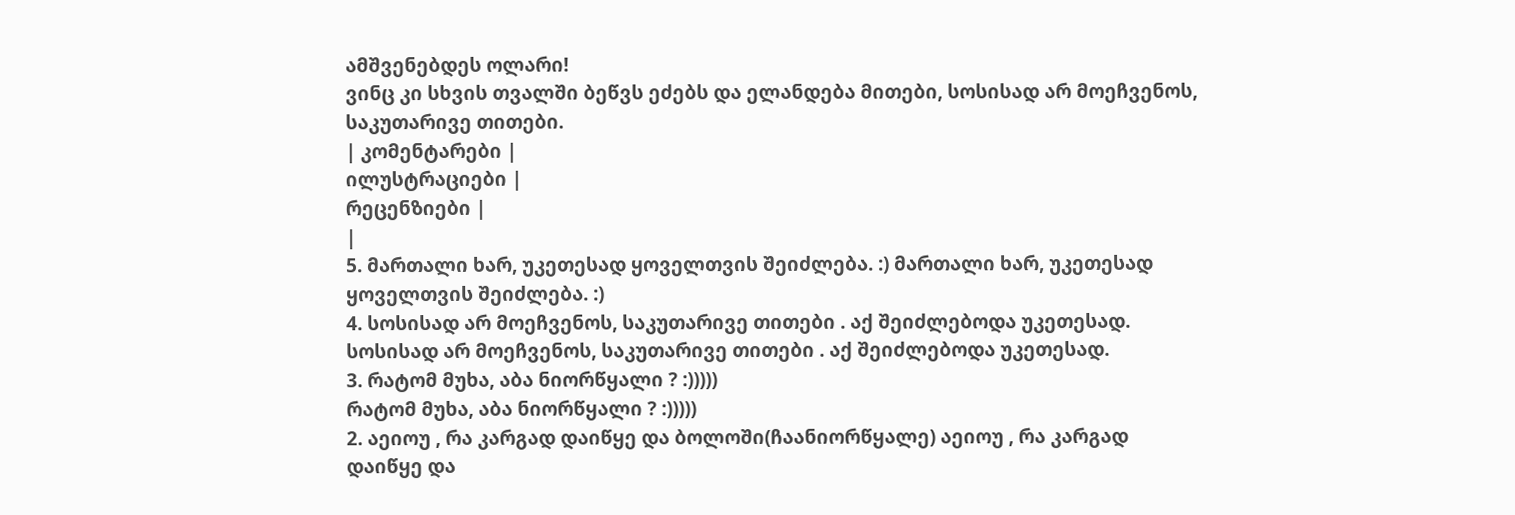ამშვენებდეს ოლარი!
ვინც კი სხვის თვალში ბეწვს ეძებს და ელანდება მითები, სოსისად არ მოეჩვენოს, საკუთარივე თითები.
| კომენტარები |
ილუსტრაციები |
რეცენზიები |
|
5. მართალი ხარ, უკეთესად ყოველთვის შეიძლება. :) მართალი ხარ, უკეთესად ყოველთვის შეიძლება. :)
4. სოსისად არ მოეჩვენოს, საკუთარივე თითები . აქ შეიძლებოდა უკეთესად.
სოსისად არ მოეჩვენოს, საკუთარივე თითები . აქ შეიძლებოდა უკეთესად.
3. რატომ მუხა, აბა ნიორწყალი ? :)))))
რატომ მუხა, აბა ნიორწყალი ? :)))))
2. აეიოუ , რა კარგად დაიწყე და ბოლოში(ჩაანიორწყალე) აეიოუ , რა კარგად დაიწყე და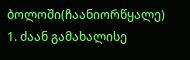ბოლოში(ჩაანიორწყალე)
1. ძაან გამახალისე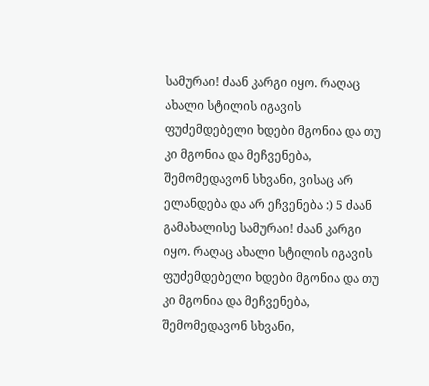სამურაი! ძაან კარგი იყო. რაღაც ახალი სტილის იგავის ფუძემდებელი ხდები მგონია და თუ კი მგონია და მეჩვენება, შემომედავონ სხვანი, ვისაც არ ელანდება და არ ეჩვენება :) 5 ძაან გამახალისე სამურაი! ძაან კარგი იყო. რაღაც ახალი სტილის იგავის ფუძემდებელი ხდები მგონია და თუ კი მგონია და მეჩვენება, შემომედავონ სხვანი,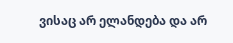ვისაც არ ელანდება და არ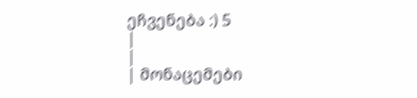ეჩვენება :) 5
|
|
| მონაცემები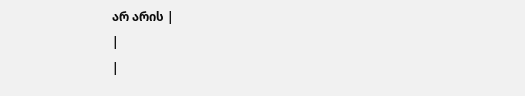არ არის |
|
|